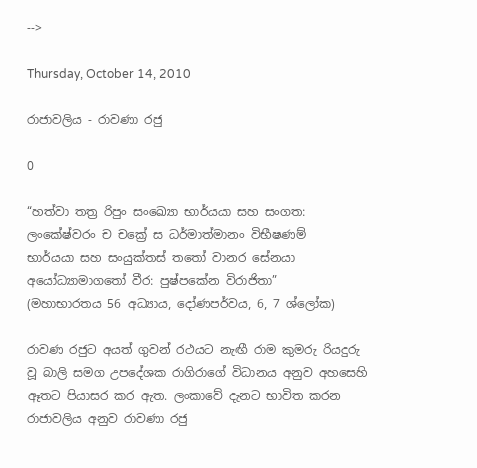-->

Thursday, October 14, 2010

රාජාවලිය - රාවණා රජු

0

“හත්වා තත්‍ර රිපුං සංඛ්‍යො භාර්යයා සහ සංගත:
ලංකේෂ්වරං ච චක්‍රේ ස ධර්මාත්මානං විභීෂණම්
භාර්යයා සහ සංයුක්තස් තතෝ වානර සේනයා
අයෝධ්‍යාමාගතෝ වීර: පුෂ්පකේන විරාජිතා”
(මහාභාරතය 56 අධ්‍යාය, දෝණපර්වය, 6, 7 ශ්ලෝක)

රාවණ රජුට අයත් ගුවන් රථයට නැඟී රාම කුමරු රියදුරු වූ බාලි සමග උපදේශක රාගිරාගේ විධානය අනුව අහසෙහි ඈතට පියාසර කර ඇත. ලංකාවේ දැනට භාවිත කරන රාජාවලිය අනුව රාවණා රජු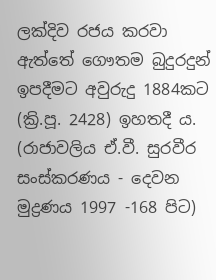ලක්දිව රජය කරවා ඇත්තේ ගෞතම බුදුරදුන් ඉපදීමට අවුරුදු 1884කට (ක්‍රි.පූ. 2428) ඉහතදී ය. (රාජාවලිය ඒ.වී. සුරවීර සංස්කරණය - දෙවන මුද්‍රණය 1997 -168 පිට)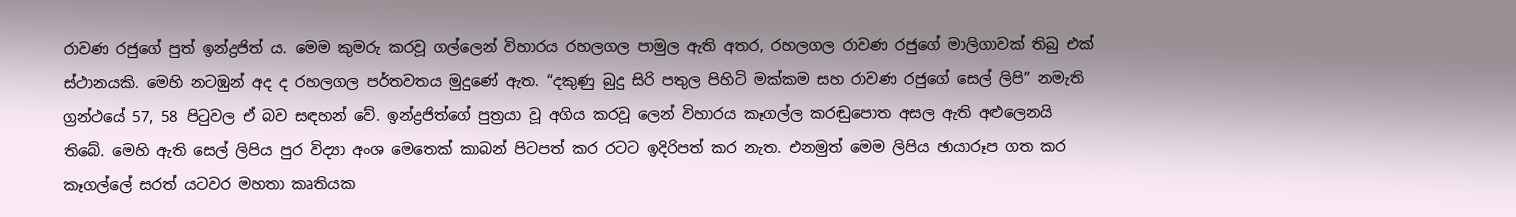රාවණ රජුගේ පුත් ඉන්ද්‍රජිත් ය. මෙම කුමරු කරවූ ගල්ලෙන් විහාරය රහලගල පාමුල ඇති අතර, රහලගල රාවණ රජුගේ මාලිගාවක් තිබු එක් ස්ථානයකි. මෙහි නටඹුන් අද ද රහලගල පර්තවතය මුදුණේ ඇත. “දකුණු බුදු සිරි පතුල පිහිටි මක්කම සහ රාවණ රජුගේ සෙල් ලිපි” නමැති ග්‍රන්ථයේ 57, 58 පිටුවල ඒ බව සඳහන් වේ. ඉන්ද්‍රජිත්ගේ පුත්‍රයා වූ අගිය කරවූ ලෙන් විහාරය කෑගල්ල කරඬුපොත අසල ඇති අළුලෙනයි තිබේ. මෙහි ඇති සෙල් ලිපිය පුර විද්‍යා අංශ මෙතෙක් කාබන් පිටපත් කර රටට ඉදිරිපත් කර නැත. එනමුත් මෙම ලිපිය ඡායාරූප ගත කර කෑගල්ලේ සරත් යටවර මහතා කෘතියක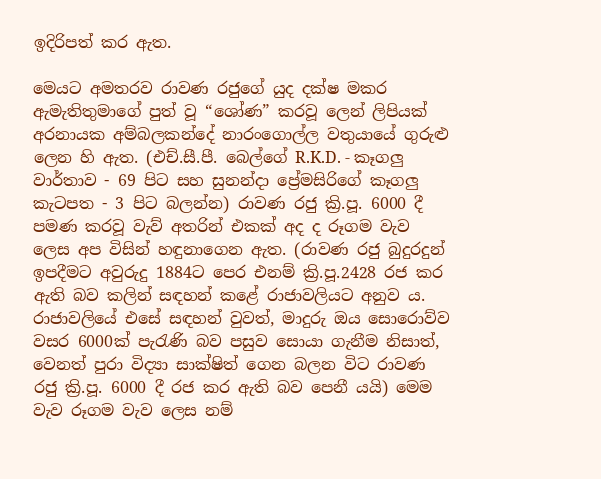ඉදිරිපත් කර ඇත.

මෙයට අමතරව රාවණ රජුගේ යුද දක්ෂ මකර ඇමැතිතුමාගේ පුත් වූ “ශෝණ” කරවූ ලෙන් ලිපියක් අරනායක අම්බලකන්දේ නාරංගොල්ල වතුයායේ ගුරුළු ලෙන හි ඇත. (එච්.සී.පී. බෙල්ගේ R.K.D. - කෑගලු වාර්තාව - 69 පිට සහ සුනන්දා ප්‍රේමසිරිගේ කෑගලු කැටපත - 3 පිට බලන්න) රාවණ රජු ක්‍රි.පූ. 6000 දී පමණ කරවූ වැව් අතරින් එකක් අද ද රූගම වැව ලෙස අප විසින් හඳුනාගෙන ඇත. (රාවණ රජු බුදුරදුන් ඉපදීමට අවුරුදු 1884ට පෙර එනම් ක්‍රි.පූ.2428 රජ කර ඇති බව කලින් සඳහන් කළේ රාජාවලියට අනුව ය. රාජාවලියේ එසේ සඳහන් වුවත්, මාදුරු ඔය සොරොව්ව වසර 6000ක් පැරැණි බව පසුව සොයා ගැනීම නිසාත්, වෙනත් පුරා විද්‍යා සාක්ෂිත් ගෙන බලන විට රාවණ රජු ක්‍රි.පූ. 6000 දී රජ කර ඇති බව පෙනී යයි) මෙම වැව රූගම වැව ලෙස නම්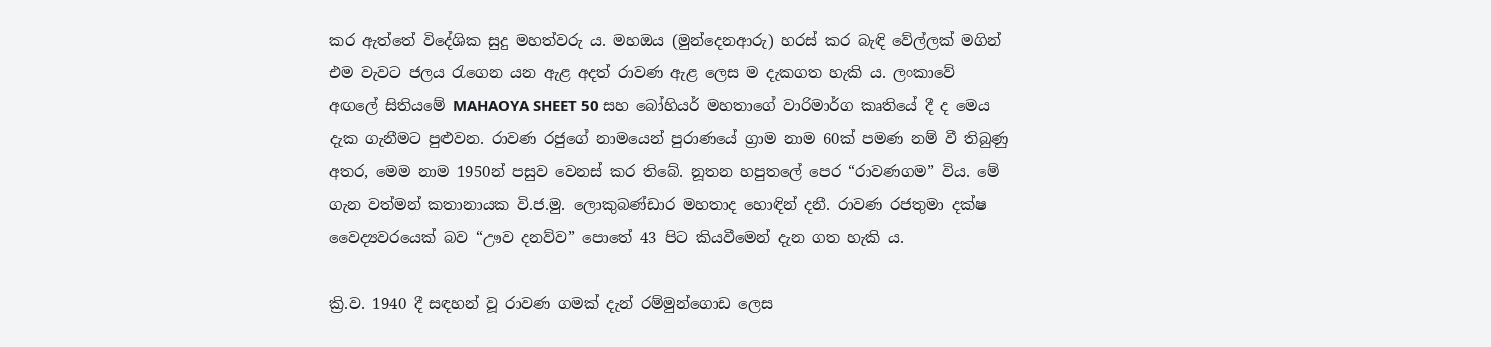කර ඇත්තේ විදේශික සුදු මහත්වරු ය. මහඔය (මුන්දෙනආරු) හරස් කර බැඳි වේල්ලක් මගින් එම වැවට ජලය රැගෙන යන ඇළ අදත් රාවණ ඇළ ලෙස ම දැකගත හැකි ය. ලංකාවේ අඟලේ සිතියමේ MAHAOYA SHEET 50 සහ බෝහියර් මහතාගේ වාරිමාර්ග කෘතියේ දී ද මෙය දැක ගැනීමට පුළුවන. රාවණ රජුගේ නාමයෙන් පුරාණයේ ග්‍රාම නාම 60ක් පමණ නම් වී තිබුණු අතර, මෙම නාම 1950න් පසුව වෙනස් කර තිබේ. නූතන හපුතලේ පෙර “රාවණගම” විය. මේ ගැන වත්මන් කතානායක වි.ජ.මු. ලොකුබණ්ඩාර මහතාද හොඳින් දනී. රාවණ රජතුමා දක්ෂ වෛද්‍යවරයෙක් බව “ඌව දනව්ව” පොතේ 43 පිට කියවීමෙන් දැන ගත හැකි ය.

ක්‍රි.ව. 1940 දී සඳහන් වූ රාවණ ගමක් දැන් රම්මුන්ගොඩ ලෙස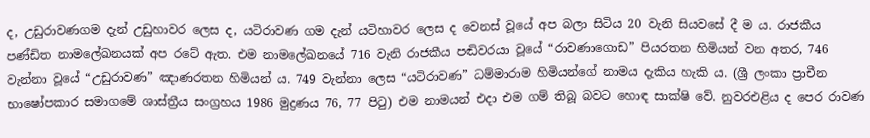ද, උඩුරාවණගම දැන් උඩුහාවර ලෙස ද, යටිරාවණ ගම දැන් යටිහාවර ලෙස ද වෙනස් වූයේ අප බලා සිටිය 20 වැනි සියවසේ දී ම ය. රාජකීය පණ්ඩිත නාමලේඛනයක් අප රටේ ඇත. එම නාමලේඛනයේ 716 වැනි රාජකීය පඬිවරයා වූයේ “රාවණාගොඩ” පියරතන හිමියන් වන අතර, 746 වැන්නා වූයේ “උඩුරාවණ” ඤාණරතන හිමියන් ය. 749 වැන්නා ලෙස “යටිරාවණ” ධම්මාරාම හිමියන්ගේ නාමය දැකිය හැකි ය. (ශ්‍රී ලංකා ප්‍රාචීන භාෂෝපකාර සමාගමේ ශාස්ත්‍රීය සංග්‍රහය 1986 මුද්‍රණය 76, 77 පිටු) එම නාමයන් එදා එම ගම් තිබූ බවට හොඳ සාක්ෂි වේ. නුවරඑළිය ද පෙර රාවණ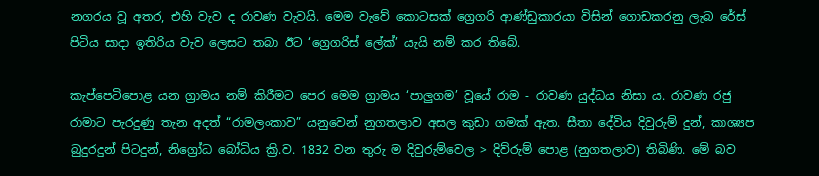නගරය වූ අතර, එහි වැව ද රාවණ වැවයි. මෙම වැවේ කොටසක් ග්‍රෙගරි ආණ්ඩුකාරයා විසින් ගොඩකරනු ලැබ රේස් පිටිය සාදා ඉතිරිය වැව ලෙසට තබා ඊට ‘ග්‍රෙගරිස් ලේක්’ යැයි නම් කර තිබේ.

කැප්පෙටිපොළ යන ග්‍රාමය නම් කිරීමට පෙර මෙම ග්‍රාමය ‘පාලුගම’ වූයේ රාම - රාවණ යුද්ධය නිසා ය. රාවණ රජු රාමාට පැරදුණු තැන අදත් “රාමලංකාව” යනුවෙන් නුගතලාව අසල කුඩා ගමක් ඇත. සීතා දේවිය දිවුරුම් දුන්, කාශ්‍යප බුදුරදුන් පිටදුන්, නිග්‍රෝධ බෝධිය ක්‍රි.ව. 1832 වන තුරු ම දිවුරුම්වෙල > දිව්රුම් පොළ (නුගතලාව) තිබිණි. මේ බව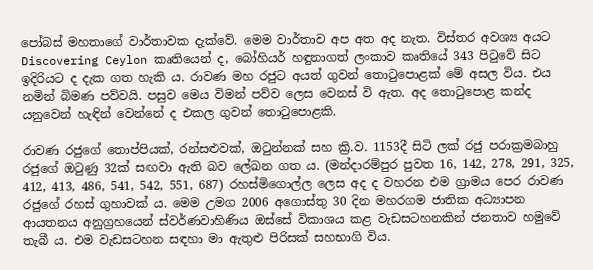පෝබස් මහතාගේ වාර්තාවක දැක්වේ. මෙම වාර්තාව අප අත අද නැත. විස්තර අවශ්‍ය අයට Discovering Ceylon කෘතියෙන් ද, බෝහියර් හඳුනාගත් ලංකාව කෘතියේ 343 පිටුවේ සිට ඉදිරියට ද දැක ගත හැකි ය. රාවණ මහ රජුට අයත් ගුවන් තොටුපොළක් මේ අසල විය. එය නමින් බිමණ පව්වයි. පසුව මෙය විමන් පව්ව ලෙස වෙනස් වි ඇත. අද තොටුපොළ කන්ද යනුවෙන් හැඳින් වෙන්නේ ද එකල ගුවන් තොටුපොළකි.

රාවණ රජුගේ තොප්පියක්, රන්සළුවක්, ඔටුන්නක් සහ ක්‍රි.ව. 1153දී සිටි ලක් රජු පරාක්‍රමබාහු රජුගේ ඔටුණු 32ක් සඟවා ඇති බව ලේඛන ගත ය. (මන්දාරම්පුර පුවත 16, 142, 278, 291, 325, 412, 413, 486, 541, 542, 551, 687) රහස්මිගොල්ල ලෙස අද ද වහරන එම ග්‍රාමය පෙර රාවණ රජුගේ රහස් ගුහාවක් ය. මෙම උමග 2006 අගොස්තු 30 දින මහරගම ජාතික අධ්‍යාපන ආයතනය අනුග්‍රහයෙන් ස්වර්ණවාහිණිය ඔස්සේ විකාශය කළ වැඩසටහනකින් ජනතාව හමුවේ තැබී ය. එම වැඩසටහන සඳහා මා ඇතුළු පිරිසක් සහභාගි විය.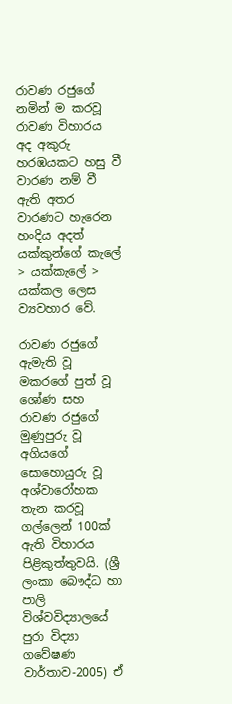රාවණ රජුගේ නමින් ම කරවූ රාවණ විහාරය අද අකුරු හරඹයකට හසු වී වාරණ නම් වී ඇති අතර වාරණට හැරෙන හංදිය අදත් යක්කුන්ගේ කැලේ > යක්කැලේ > යක්කල ලෙස ව්‍යවහාර වේ.

රාවණ රජුගේ ඇමැති වූ මකරගේ පුත් වූ ශෝණ සහ රාවණ රජුගේ මුණුපුරු වූ අගියගේ සොහොයුරු වූ අශ්වාරෝහක තැන කරවූ ගල්ලෙන් 100ක් ඇති විහාරය පිළිකුත්තුවයි. (ශ්‍රී ලංකා බෞද්ධ හා පාලි විශ්වවිද්‍යාලයේ පුරා විද්‍යා ගවේෂණ වාර්තාව-2005) ඒ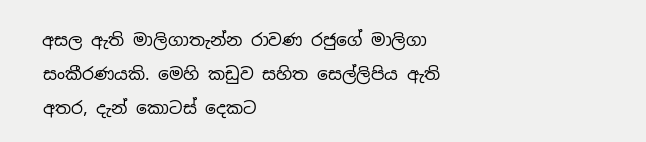අසල ඇති මාලිගාතැන්න රාවණ රජුගේ මාලිගා සංකීරණයකි. මෙහි කඩුව සහිත සෙල්ලිපිය ඇති අතර, දැන් කොටස් දෙකට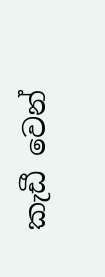කැඩී වෙන්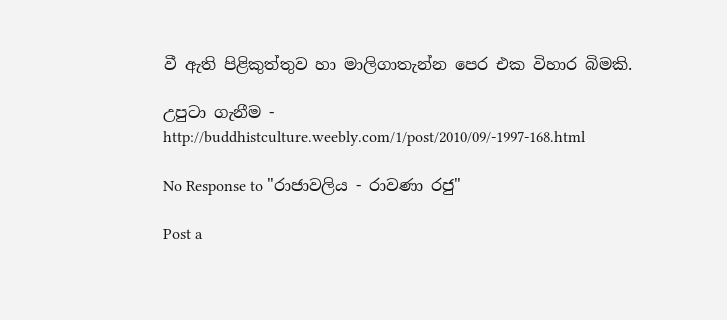වී ඇති පිළිකුත්තුව හා මාලිගාතැන්න පෙර එක විහාර බිමකි.

උපුටා ගැනීම - http://buddhistculture.weebly.com/1/post/2010/09/-1997-168.html

No Response to "රාජාවලිය - රාවණා රජු"

Post a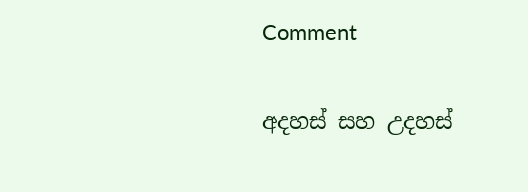Comment

අදහස් සහ උදහස්